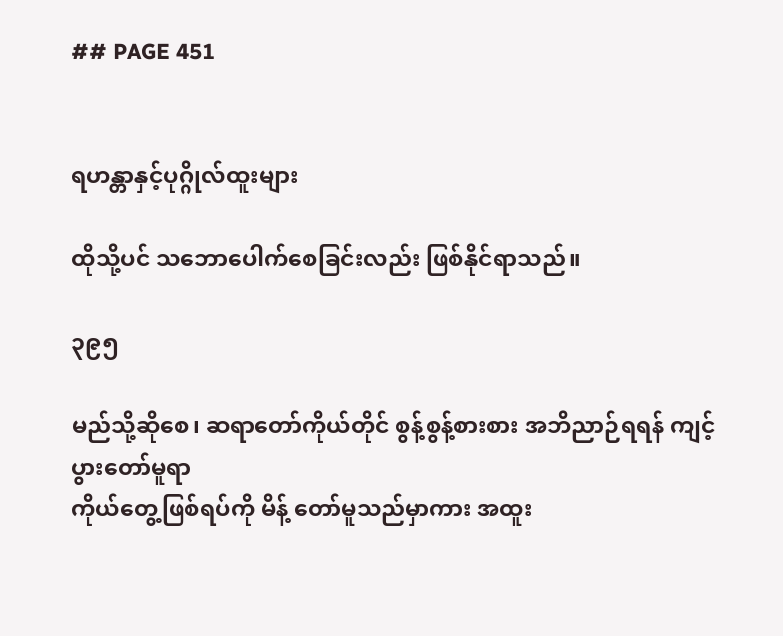## PAGE 451


ရဟန္တာနှင့်ပုဂ္ဂိုလ်ထူးများ

ထိုသို့ပင် သဘောပေါက်စေခြင်းလည်း ဖြစ်နိုင်ရာသည်။

၃၉၅

မည်သို့ဆိုစေ၊ ဆရာတော်ကိုယ်တိုင် စွန့်စွန့်စားစား အဘိညာဉ်ရရန် ကျင့်ပွားတော်မူရာ
ကိုယ်တွေ့ဖြစ်ရပ်ကို မိန့် တော်မူသည်မှာကား အထူး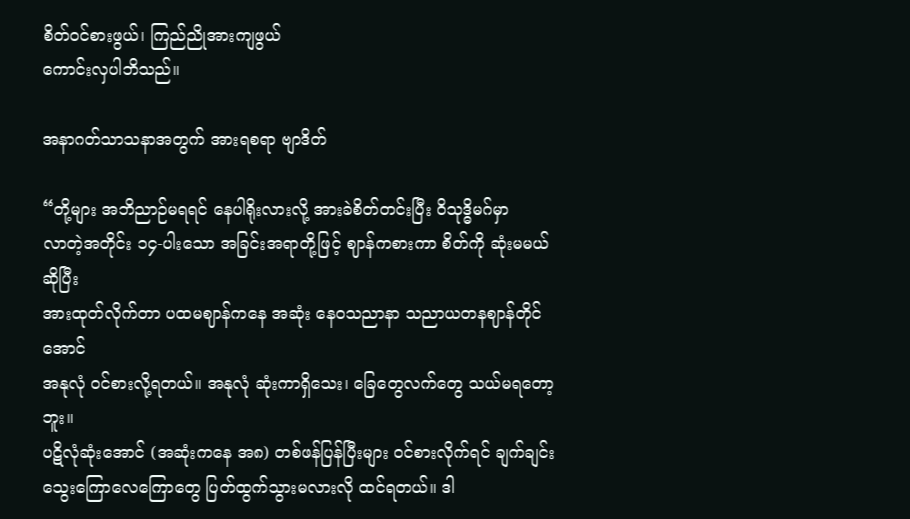စိတ်ဝင်စားဖွယ်၊ ကြည်ညိုအားကျဖွယ်
ကောင်းလှပါဘိသည်။

အနာဂတ်သာသနာအတွက် အားရစရာ ဗျာဒိတ်

“တို့များ အဘိညာဉ်မရရင် နေပါရိုးလားလို့ အားခဲစိတ်တင်းပြီး ဝိသုဒ္ဓိမဂ်မှာ
လာတဲ့အတိုင်း ၁၄-ပါးသော အခြင်းအရာတို့ဖြင့် ဈာန်ကစားကာ စိတ်ကို ဆုံးမမယ်ဆိုပြီး
အားထုတ်လိုက်တာ ပထမဈာန်ကနေ အဆုံး နေဝသညာနာ သညာယတနဈာန်တိုင်အောင်
အနုလုံ ဝင်စားလို့ရတယ်။ အနုလုံ ဆုံးကာရှိသေး၊ ခြေတွေလက်တွေ သယ်မရတော့ဘူး။
ပဋိလုံဆုံးအောင် (အဆုံးကနေ အ၈) တစ်ဖန်ပြန်ပြီးများ ဝင်စားလိုက်ရင် ချက်ချင်း
သွေးကြောလေကြောတွေ ပြတ်ထွက်သွားမလားလို ထင်ရတယ်။ ဒါ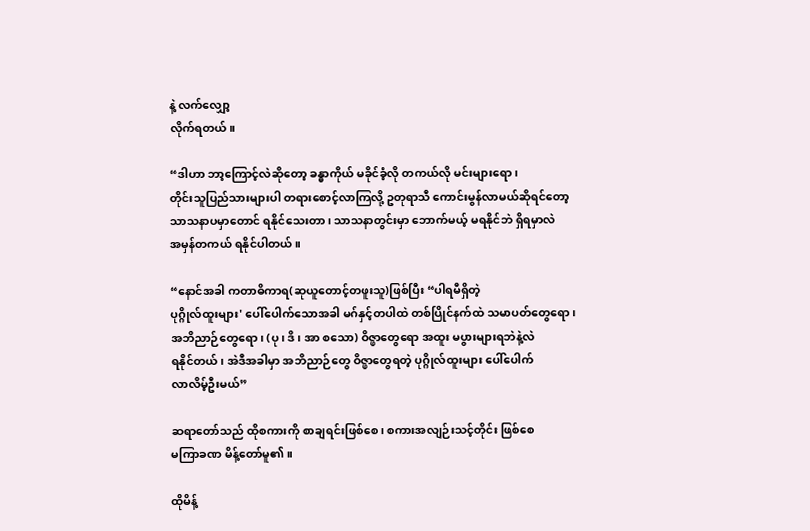နဲ့ လက်လျှော့
လိုက်ရတယ်။

“ဒါဟာ ဘာ့ကြောင့်လဲဆိုတော့ ခန္ဓာကိုယ် မခိုင်ခံ့လို တကယ်လို မင်းများရော၊
တိုင်းသူပြည်သားများပါ တရားစောင့်လာကြလို့ ဥတုရာသီ ကောင်းမွန်လာမယ်ဆိုရင်တော့
သာသနာပမှာတောင် ရနိုင်သေးတာ၊ သာသနာတွင်းမှာ ဘောက်မယ့် မရနိုင်ဘဲ ရှိရမှာလဲ
အမှန်တကယ် ရနိုင်ပါတယ်။

“နောင်အခါ ကတာဓိကာရ(ဆုယူတောင့်တဖူးသူ)ဖြစ်ပြီး “ပါရမီရှိတဲ့
ပုဂ္ဂိုလ်ထူးများ' ပေါ်ပေါက်သောအခါ မဂ်နှင့်တပါထဲ တစ်ပြိုင်နက်ထဲ သမာပတ်တွေရော၊
အဘိညာဉ်တွေရော၊ (ပု၊ ဒိ၊ အာ စသော) ဝိဇ္ဖာတွေရော အထူး မပွားများရဘဲနဲ့လဲ
ရနိုင်တယ်၊ အဲဒီအခါမှာ အဘိညာဉ်တွေ ဝိဇ္ဖာတွေရတဲ့ ပုဂ္ဂိုလ်ထူးများ ပေါ်ပေါက်
လာလိမ့်ဦးမယ်”

ဆရာတော်သည် ထိုစကားကို စာချရင်းဖြစ်စေ၊ စကားအလျဉ်းသင့်တိုင်း ဖြစ်စေ
မကြာခဏ မိန့်တော်မူ၏။

ထိုမိန့်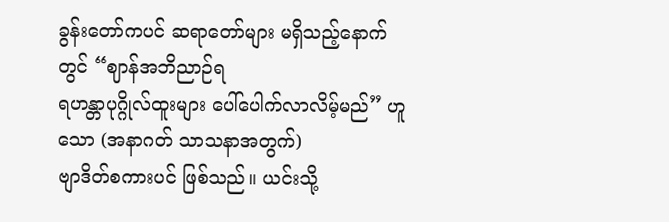ခွန်းတော်ကပင် ဆရာတော်များ မရှိသည့်နောက်တွင် “ဈာန်အဘိညာဉ်ရ
ရဟန္တာပုဂ္ဂိုလ်ထူးများ ပေါ်ပေါက်လာလိမ့်မည်” ဟူသော (အနာဂတ် သာသနာအတွက်)
ဗျာဒိတ်စကားပင် ဖြစ်သည်။ ယင်းသို့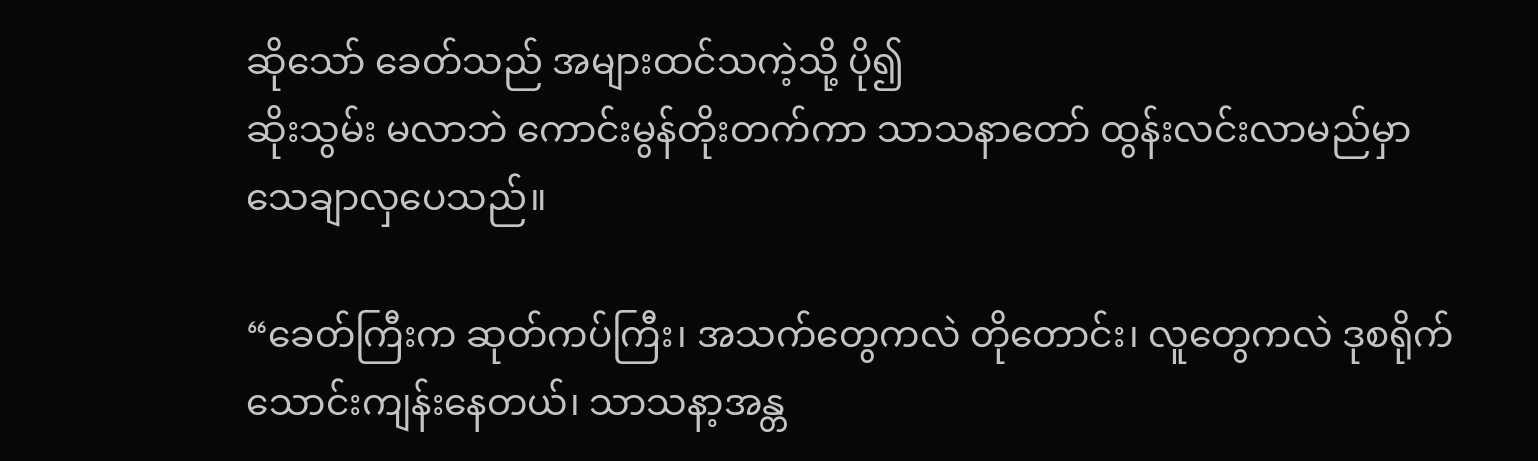ဆိုသော် ခေတ်သည် အများထင်သကဲ့သို့ ပို၍
ဆိုးသွမ်း မလာဘဲ ကောင်းမွန်တိုးတက်ကာ သာသနာတော် ထွန်းလင်းလာမည်မှာ
သေချာလှပေသည်။

“ခေတ်ကြီးက ဆုတ်ကပ်ကြီး၊ အသက်တွေကလဲ တိုတောင်း၊ လူတွေကလဲ ဒုစရိုက်
သောင်းကျန်းနေတယ်၊ သာသနာ့အန္တ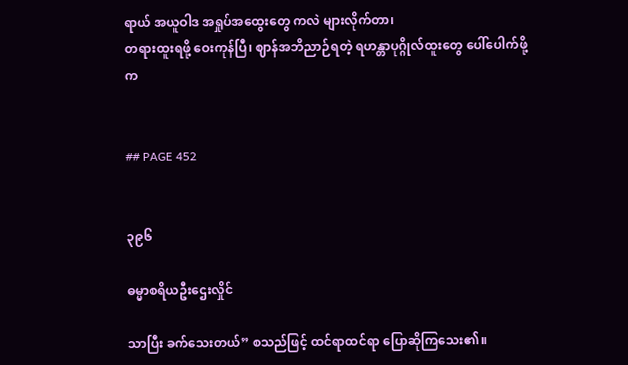ရာယ် အယူဝါဒ အရှုပ်အထွေးတွေ ကလဲ များလိုက်တာ၊
တရားထူးရဖို့ ဝေးကုန်ပြီ၊ ဈာန်အဘိညာဉ်ရတဲ့ ရဟန္တာပုဂ္ဂိုလ်ထူးတွေ ပေါ်ပေါက်ဖို့က


## PAGE 452


၃၉၆

ဓမ္မာစရိယဦးဌေးလှိုင်

သာပြီး ခက်သေးတယ်” စသည်ဖြင့် ထင်ရာထင်ရာ ပြောဆိုကြသေး၏။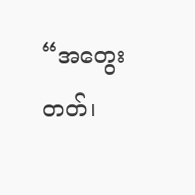“အတွေးတတ်၊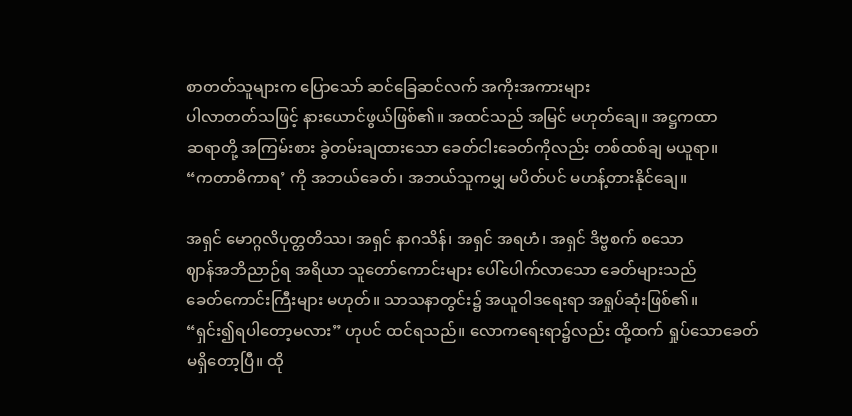စာတတ်သူများက ပြောသော် ဆင်ခြေဆင်လက် အကိုးအကားများ
ပါလာတတ်သဖြင့် နားယောင်ဖွယ်ဖြစ်၏။ အထင်သည် အမြင် မဟုတ်ချေ။ အဋ္ဌကထာ
ဆရာတို့ အကြမ်းစား ခွဲတမ်းချထားသော ခေတ်ငါးခေတ်ကိုလည်း တစ်ထစ်ချ မယူရာ။
“ကတာဓိကာရ’ ကို အဘယ်ခေတ်၊ အဘယ်သူကမျှ မပိတ်ပင် မဟန့်တားနိုင်ချေ။

အရှင် မောဂ္ဂလိပုတ္တတိဿ၊ အရှင် နာဂသိန်၊ အရှင် အရဟံ၊ အရှင် ဒိဗ္ဗစက် စသော
ဈာန်အဘိညာဉ်ရ အရိယာ သူတော်ကောင်းများ ပေါ်ပေါက်လာသော ခေတ်များသည်
ခေတ်ကောင်းကြီးများ မဟုတ်။ သာသနာတွင်း၌ အယူဝါဒရေးရာ အရှုပ်ဆုံးဖြစ်၏။
“ရှင်း၍ရပါတော့မလား” ဟုပင် ထင်ရသည်။ လောကရေးရာ၌လည်း ထို့ထက် ရှုပ်သောခေတ်
မရှိတော့ပြီ။ ထို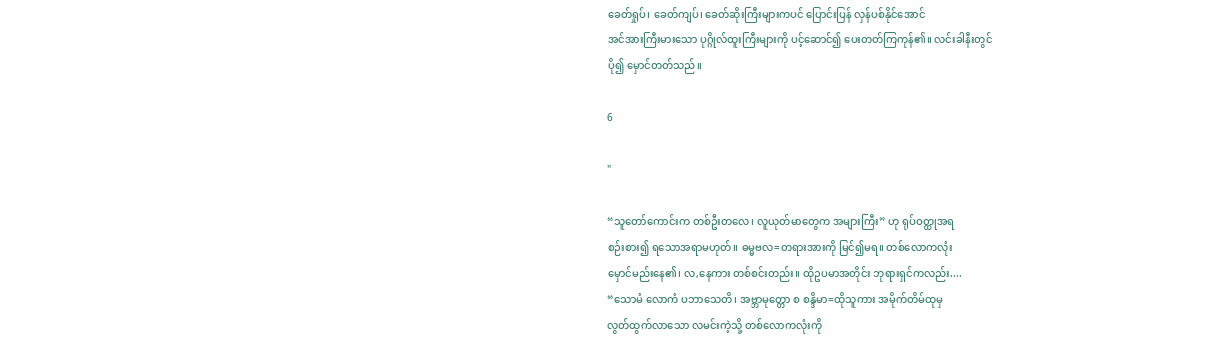ခေတ်ရှုပ်၊ ခေတ်ကျပ်၊ ခေတ်ဆိုးကြီးများကပင် ပြောင်းပြန် လှန်ပစ်နိုင်အောင်
အင်အားကြီးမားသော ပုဂ္ဂိုလ်ထူးကြီးများကို ပင့်ဆောင်၍ ပေးတတ်ကြကုန်၏။ လင်းခါနီးတွင်
ပို၍ မှောင်တတ်သည်။

6

"

“သူတော်ကောင်းက တစ်ဦးတလေ၊ လူယုတ်မာတွေက အများကြီး” ဟု ရုပ်ဝတ္ထုအရ
စဉ်းစား၍ ရသောအရာမဟုတ်။ ဓမ္မဗလ=တရားအားကို မြင်၍မရ။ တစ်လောကလုံး
မှောင်မည်းနေ၏၊ လ,နေကား တစ်စင်းတည်း။ ထိုဥပမာအတိုင်း ဘုရားရှင်ကလည်း....
“သောမံ လောကံ ပဘာသေတိ၊ အဗ္ဘာမုတ္တော စ စန္ဒိမာ=ထိုသူကား အမိုက်တိမ်ထုမှ
လွတ်ထွက်လာသော လမင်းကဲ့သို့ တစ်လောကလုံးကို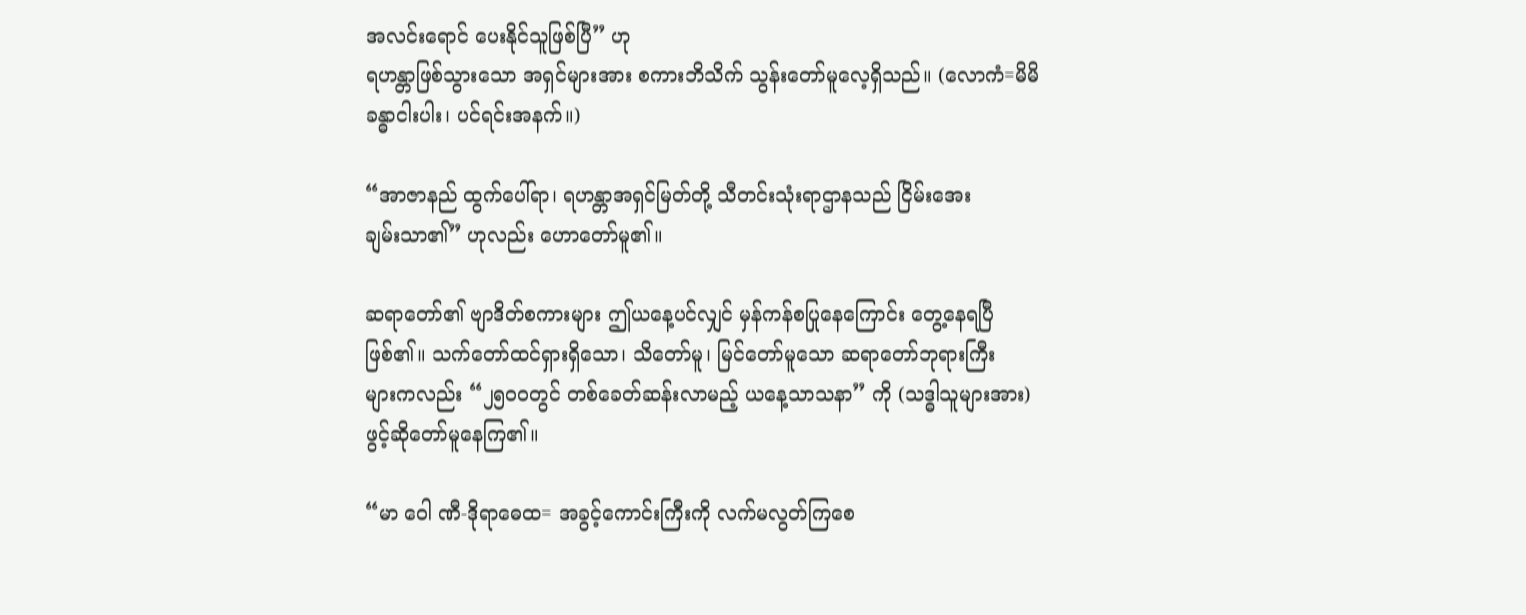အလင်းရောင် ပေးနိုင်သူဖြစ်ပြီ” ဟု
ရဟန္တာဖြစ်သွားသော အရှင်များအား စကားဘိသိက် သွန်းတော်မူလေ့ရှိသည်။ (လောကံ=မိမိ
ခန္ဓာငါးပါး၊ ပင်ရင်းအနက်။)

“အာဇာနည် ထွက်ပေါ်ရာ၊ ရဟန္တာအရှင်မြတ်တို့ သီတင်းသုံးရာဌာနသည် ငြိမ်းအေး
ချမ်းသာ၏” ဟုလည်း ဟောတော်မူ၏။

ဆရာတော်၏ ဗျာဒိတ်စကားများ ဤယနေ့ပင်လျှင် မှန်ကန်စပြုနေကြောင်း တွေ့နေရပြီ
ဖြစ်၏။ သက်တော်ထင်ရှားရှိသော၊ သိတော်မူ၊ မြင်တော်မူသော ဆရာတော်ဘုရားကြီး
များကလည်း “၂၅ဝဝတွင် တစ်ခေတ်ဆန်းလာမည့် ယနေ့သာသနာ” ကို (သဒ္ဓါသူများအား)
ဖွင့်ဆိုတော်မူနေကြ၏။

“မာ ဝေါ ဏီ-ဒိုရာဓေထ= အခွင့်ကောင်းကြီးကို လက်မလွတ်ကြစေ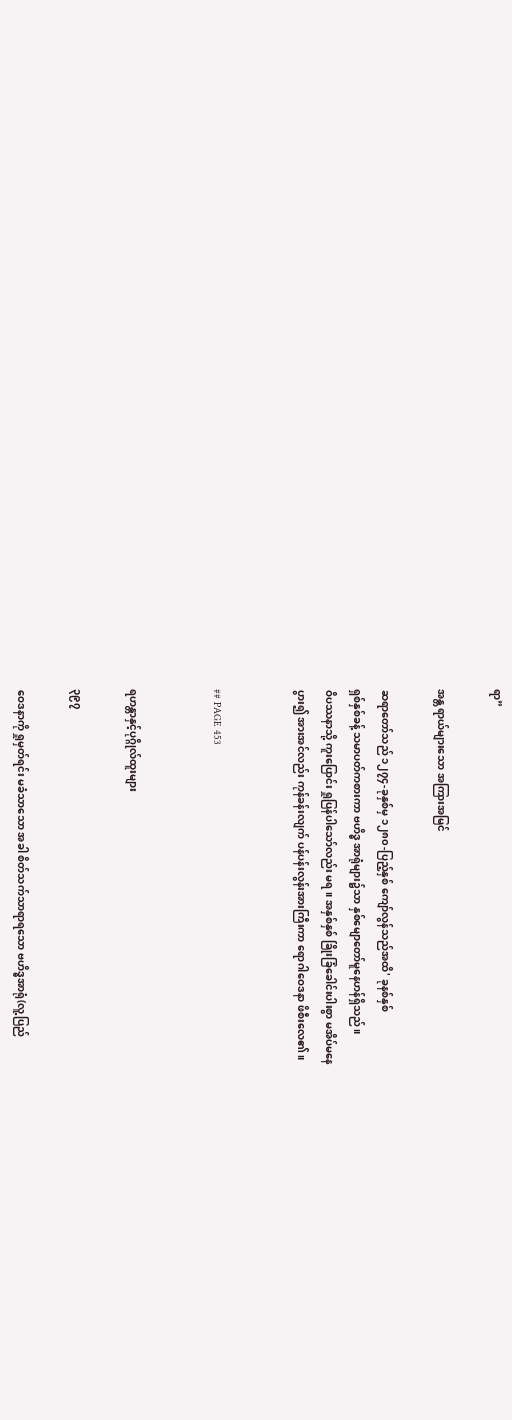ရာ”

အန္တ ရာယ်များသော အကြားအမြင်

ဆရာတော်သည် ၁၂၇၄-ခုနှစ်မှ ၁၂၈၀-ပြည့်နှစ် ကျော်လွန်သည်အထိ' ခုနစ်နှစ်
ရှစ်နှစ်ခန့် သမာပတ်ကစားကာ ဗဟိဒ္ဓ အာရုံများ၌သာ နှစ်မျောတော်မူနေဟန်ရှိသည်။
ဝိပဿနာသို့ ကူးပြောင်း ရှုပြန်ပါသော်လည်း မရ။ အနှစ်နှစ် ခြိုးခြံခေါင်းပါးစွာ မအိပ်မနေ
ပွား၍ အားအင်လည်း ကုန်ခန်းလျက် ပန်ပန်းလွန်းအားကြီးကာ ရောဂါဝေဒနာ ဖိစီးလေ၏။


## PAGE 453


ရဟန္တာနှင့်ပုဂ္ဂိုလ်ထူးများ

၃၉၇

ဝေဒနာကို ရှုမှတ်ရင်း မခံသာသော အခါ စိတ်သက်သာရာရသော ဗဟိဒ္ဓအာရုံ(လူ့ပြည်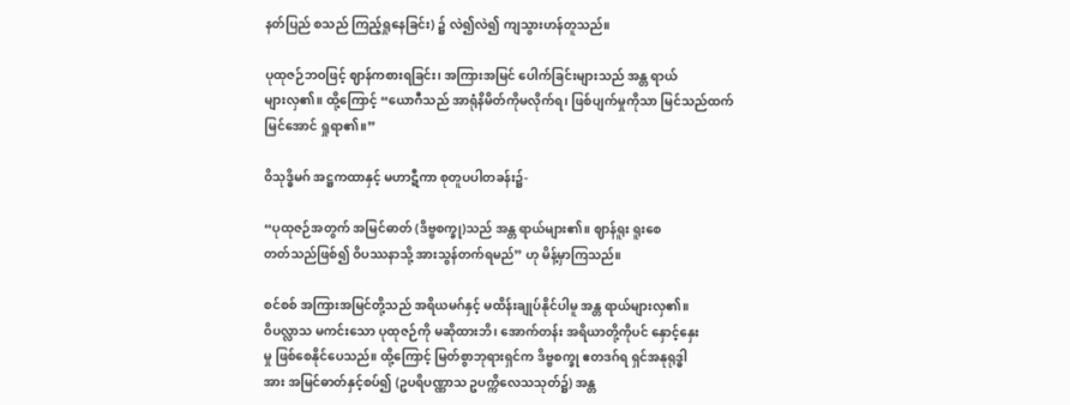နတ်ပြည် စသည် ကြည့်ရှုနေခြင်း) ၌ လဲ၍လဲ၍ ကျသွားဟန်တူသည်။

ပုထုဇဉ်ဘဝဖြင့် ဈာန်ကစားရခြင်း၊ အကြားအမြင် ပေါက်ခြင်းများသည် အန္တ ရာယ်
များလှ၏။ ထို့ကြောင့် “ယောဂီသည် အာရုံနိမိတ်ကိုမလိုက်ရ၊ ဖြစ်ပျက်မှုကိုသာ မြင်သည်ထက်
မြင်အောင် ရှုရာ၏။”

ဝိသုဒ္ဓိမဂ် အဋ္ဌကထာနှင့် မဟာဋီကာ စုတူပပါတခန်း၌-

“ပုထုဇဉ်အတွက် အမြင်ဓာတ် (ဒိဗ္ဗစက္ခု)သည် အန္တ ရာယ်များ၏။ ဈာန်ရူး ရူးစေ
တတ်သည်ဖြစ်၍ ဝိပဿနာသို့ အားသွန်တက်ရမည်” ဟု မိန့်မှာကြသည်။

စင်စစ် အကြားအမြင်တို့သည် အရိယမဂ်နှင့် မထိန်းချုပ်နိုင်ပါမူ အန္တ ရာယ်များလှ၏။
ဝိပလ္လာသ မကင်းသော ပုထုဇဉ်ကို မဆိုထားဘိ၊ အောက်တန်း အရိယာတို့ကိုပင် နှောင့်နှေး
မှု ဖြစ်စေနိုင်ပေသည်။ ထို့ကြောင့် မြတ်စွာဘုရားရှင်က ဒိဗ္ဗစက္ခု ဧတဒဂ်ရ ရှင်အနုရုဒ္ဓါ
အား အမြင်ဓာတ်နှင့်စပ်၍ (ဥပရိပဏ္ဏာသ ဥပက္ကိလေသသုတ်၌) အန္တ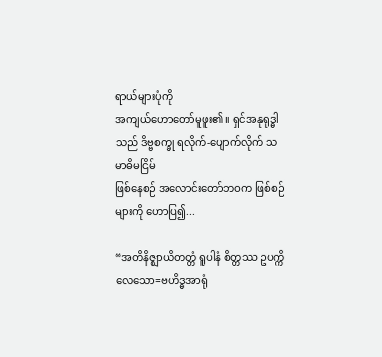ရာယ်များပုံကို
အကျယ်ဟောတော်မူဖူး၏။ ရှင်အနုရုဒ္ဓါသည် ဒိဗ္ဗစက္ခု ရလိုက်-ပျောက်လိုက် သမာဓိမငြိမ်
ဖြစ်နေစဉ် အလောင်းတော်ဘဝက ဖြစ်စဉ်များကို ဟောပြ၍...

“အတိနိဇ္ဈာယိတတ္တံ ရူပါနံ စိတ္တဿ ဥပက္ကိလေသော=ဗဟိဒ္ဓအာရုံ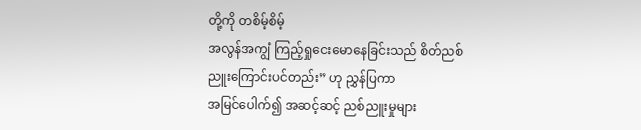တို့ကို တစိမ့်စိမ့်
အလွန်အကျွံ ကြည့်ရှုငေးမောနေခြင်းသည် စိတ်ညစ်ညူးကြောင်းပင်တည်း” ဟု ညွှန်ပြကာ
အမြင်ပေါက်၍ အဆင့်ဆင့် ညစ်ညူးမှုများ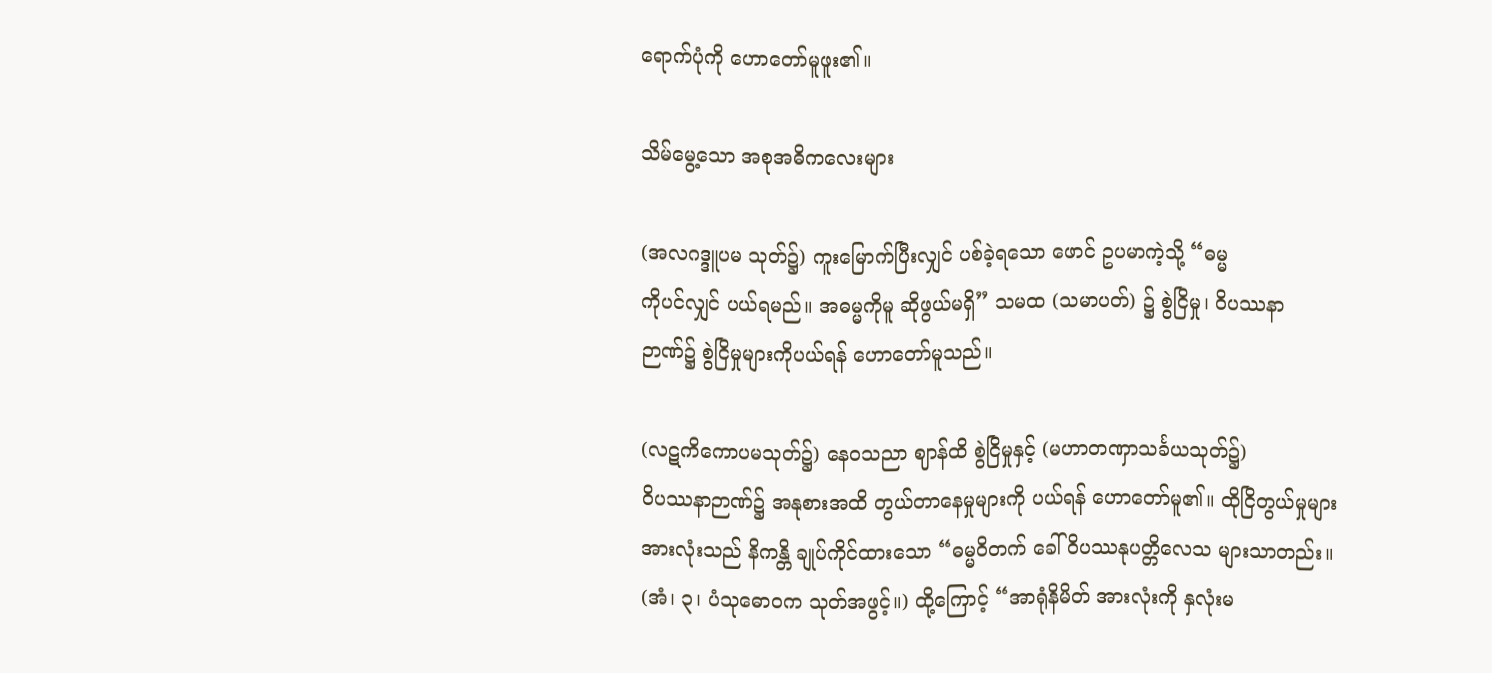ရောက်ပုံကို ဟောတော်မူဖူး၏။

သိမ်မွေ့သော အစုအဓိကလေးများ

(အလဂဒ္ဒူပမ သုတ်၌) ကူးမြောက်ပြီးလျှင် ပစ်ခဲ့ရသော ဖောင် ဥပမာကဲ့သို့ “ဓမ္မ
ကိုပင်လျှင် ပယ်ရမည်။ အဓမ္မကိုမူ ဆိုဖွယ်မရှိ” သမထ (သမာပတ်) ၌ စွဲငြိမှု၊ ဝိပဿနာ
ဉာဏ်၌ စွဲငြိမှုများကိုပယ်ရန် ဟောတော်မူသည်။

(လဋကိကောပမသုတ်၌) နေဝသညာ ဈာန်ထိ စွဲငြိမှုနှင့် (မဟာတဏှာသင်္ခယသုတ်၌)
ဝိပဿနာဉာဏ်၌ အနုစားအထိ တွယ်တာနေမှုများကို ပယ်ရန် ဟောတော်မူ၏။ ထိုငြိတွယ်မှုများ
အားလုံးသည် နိကန္တိ ချုပ်ကိုင်ထားသော “ဓမ္မဝိတက် ခေါ် ဝိပဿနုပတ္တိလေသ များသာတည်း။
(အံ၊ ၃၊ ပံသုဓောဝက သုတ်အဖွင့်။) ထို့ကြောင့် “အာရုံနိမိတ် အားလုံးကို နှလုံးမ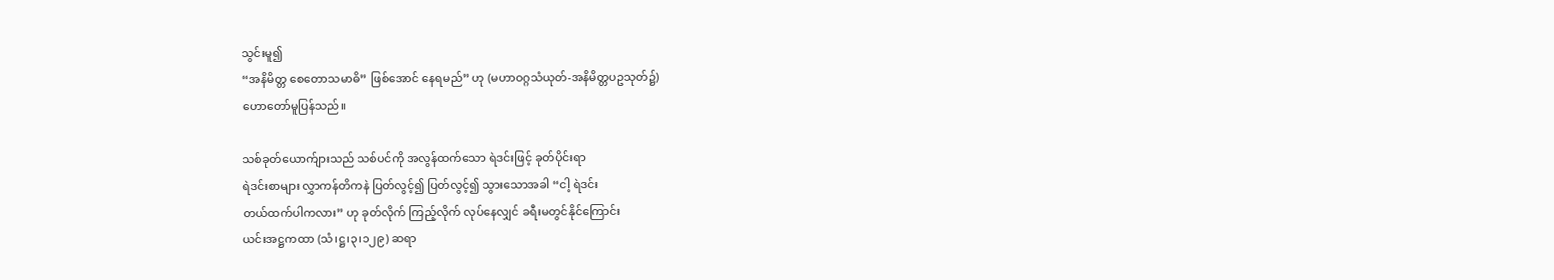သွင်းမူ၍
“အနိမိတ္တ စေတောသမာဓိ” ဖြစ်အောင် နေရမည်” ဟု (မဟာဝဂ္ဂသံယုတ်-အနိမိတ္တပဥသုတ်၌)
ဟောတော်မူပြန်သည်။

သစ်ခုတ်ယောက်ျားသည် သစ်ပင်ကို အလွန်ထက်သော ရဲဒင်းဖြင့် ခုတ်ပိုင်းရာ
ရဲဒင်းစာများ လွှာကန်တိကနဲ ပြတ်လွင့်၍ ပြတ်လွင့်၍ သွားသောအခါ “ငါ့ ရဲဒင်း
တယ်ထက်ပါကလား” ဟု ခုတ်လိုက် ကြည့်လိုက် လုပ်နေလျှင် ခရီးမတွင်နိုင်ကြောင်း
ယင်းအဋ္ဌကထာ (သံ၊ဋ္ဌ၊၃၊၁၂၉) ဆရာ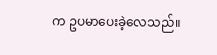က ဥပမာပေးခဲ့လေသည်။